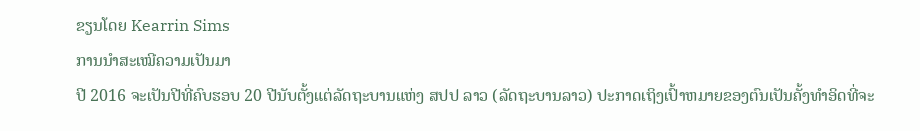ຂຽນໂດຍ Kearrin Sims
ການນຳສະເໝີຄວາມເປັນມາ
ປີ 2016 ຈະເປັນປີທີ່ຄົບຮອບ 20 ປີນັບຕັ້ງແຕ່ລັດຖະບານແຫ່ງ ສປປ ລາວ (ລັດຖະບານລາວ) ປະກາດເຖິງເປົ້າຫມາຍຂອງຕົນເປັນຄັ້ງທຳອິດທີ່ຈະ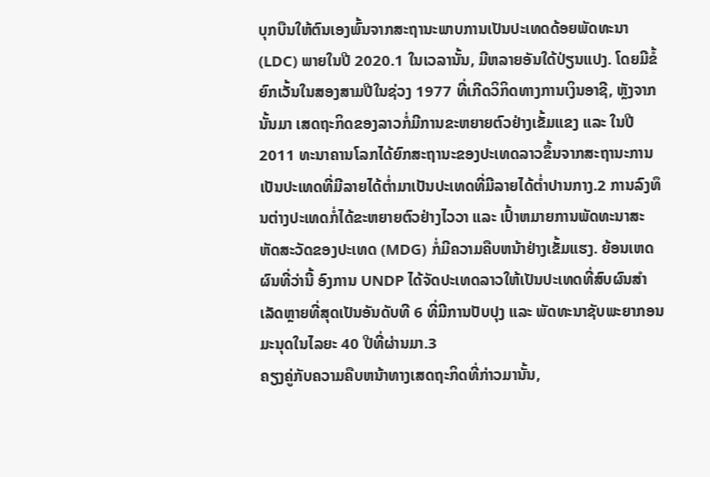ບຸກບືນໃຫ້ຕົນເອງພົ້ນຈາກສະຖານະພາບການເປັນປະເທດດ້ອຍພັດທະນາ (LDC) ພາຍໃນປີ 2020.1 ໃນເວລານັ້ນ, ມີຫລາຍອັນໃດ້ປ່ຽນແປງ. ໂດຍມີຂໍ້ຍົກເວັ້ນໃນສອງສາມປີໃນຊ່ວງ 1977 ທີ່ເກີດວິກິດທາງການເງິນອາຊີ, ຫຼັງຈາກນັ້ນມາ ເສດຖະກິດຂອງລາວກໍ່ມີການຂະຫຍາຍຕົວຢ່າງເຂັ້ມແຂງ ແລະ ໃນປີ 2011 ທະນາຄານໂລກໄດ້ຍົກສະຖານະຂອງປະເທດລາວຂຶ້ນຈາກສະຖານະການເປັນປະເທດທີ່ມີລາຍໄດ້ຕ່ຳມາເປັນປະເທດທີ່ມີລາຍໄດ້ຕ່ຳປານກາງ.2 ການລົງທຶນຕ່າງປະເທດກໍ່ໄດ້ຂະຫຍາຍຕົວຢ່າງໄວວາ ແລະ ເປົ້າຫມາຍການພັດທະນາສະຫັດສະວັດຂອງປະເທດ (MDG) ກໍ່ມີຄວາມຄືບຫນ້າຢ່າງເຂັ້ມແຮງ. ຍ້ອນເຫດຜົນທີ່ວ່ານີ້ ອົງການ UNDP ໄດ້ຈັດປະເທດລາວໃຫ້ເປັນປະເທດທີ່ສົບຜົນສໍາເລັດຫຼາຍທີ່ສຸດເປັນອັນດັບທີ 6 ທີ່ມີການປັບປຸງ ແລະ ພັດທະນາຊັບພະຍາກອນມະນຸດໃນໄລຍະ 40 ປີທີ່ຜ່ານມາ.3
ຄຽງຄູ່ກັບຄວາມຄືບຫນ້າທາງເສດຖະກິດທີ່ກ່າວມານັ້ນ,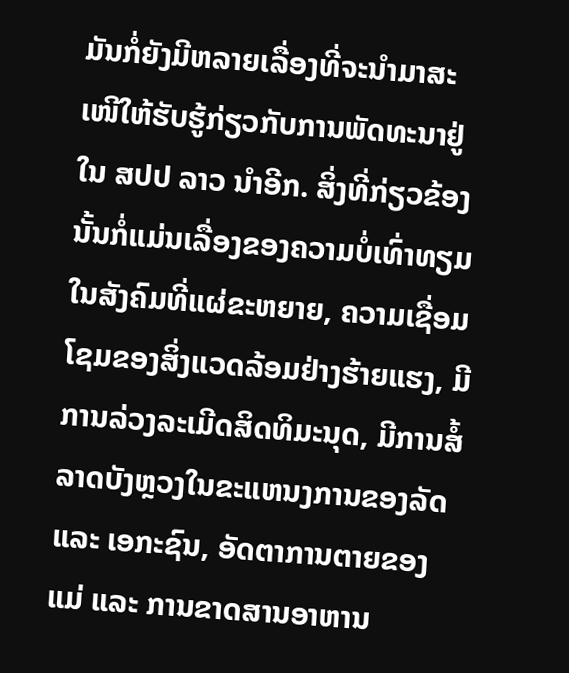ມັນກໍ່ຍັງມີຫລາຍເລື່ອງທີ່ຈະນຳມາສະເໜີໃຫ້ຮັບຮູ້ກ່ຽວກັບການພັດທະນາຢູ່ໃນ ສປປ ລາວ ນຳອີກ. ສິ່ງທີ່ກ່ຽວຂ້ອງນັ້ນກໍ່ແມ່ນເລື່ອງຂອງຄວາມບໍ່ເທົ່າທຽມໃນສັງຄົມທີ່ແຜ່ຂະຫຍາຍ, ຄວາມເຊື່ອມໂຊມຂອງສິ່ງແວດລ້ອມຢ່າງຮ້າຍແຮງ, ມີການລ່ວງລະເມີດສິດທິມະນຸດ, ມີການສໍ້ລາດບັງຫຼວງໃນຂະແຫນງການຂອງລັດ ແລະ ເອກະຊົນ, ອັດຕາການຕາຍຂອງແມ່ ແລະ ການຂາດສານອາຫານ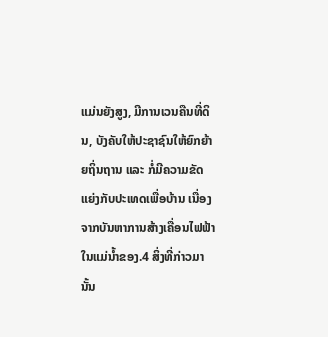ແມ່ນຍັງສູງ, ມີການເວນຄືນທີ່ດິນ, ບັງຄັບໃຫ້ປະຊາຊົນໃຫ້ຍົກຍ້າຍຖິ່ນຖານ ແລະ ກໍ່ມີຄວາມຂັດແຍ່ງກັບປະເທດເພື່ອບ້ານ ເນື່ອງຈາກບັນຫາການສ້າງເຄື່ອນໄຟຟ້າໃນແມ່ນ້ຳຂອງ.4 ສິ່ງທີ່ກ່າວມານັ້ນ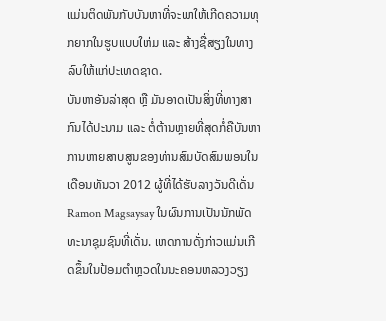ແມ່ນຕິດພັນກັບບັນຫາທີ່ຈະພາໃຫ້ເກີດຄວາມທຸກຍາກໃນຮູບແບບໃຫ່ມ ແລະ ສ້າງຊື່ສຽງໃນທາງລົບໃຫ້ແກ່ປະເທດຊາດ.
ບັນຫາອັນລ່າສຸດ ຫຼື ມັນອາດເປັນສິ່ງທີ່ທາງສາກົນໄດ້ປະນາມ ແລະ ຕໍ່ຕ້ານຫຼາຍທີ່ສຸດກໍ່ຄືບັນຫາການຫາຍສາບສູນຂອງທ່ານສົມບັດສົມພອນໃນເດືອນທັນວາ 2012 ຜູ້ທີ່ໄດ້ຮັບລາງວັນດີເດັ່ນ Ramon Magsaysay ໃນຜົນການເປັນນັກພັດທະນາຊຸມຊົນທີ່ເດັ່ນ. ເຫດການດັ່ງກ່າວແມ່ນເກີດຂຶ້ນໃນປ້ອມຕຳຫຼວດໃນນະຄອນຫລວງວຽງ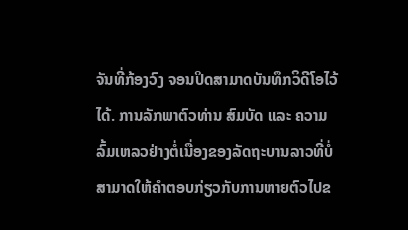ຈັນທີ່ກ້ອງວົງ ຈອນປິດສາມາດບັນທຶກວິດີໂອໄວ້ໄດ້. ການລັກພາຕົວທ່ານ ສົມບັດ ແລະ ຄວາມລົ້ມເຫລວຢ່າງຕໍ່ເນື່ອງຂອງລັດຖະບານລາວທີ່ບໍ່ສາມາດໃຫ້ຄຳຕອບກ່ຽວກັບການຫາຍຕົວໄປຂ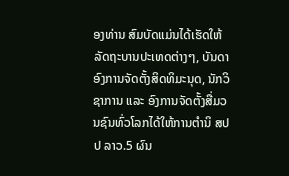ອງທ່ານ ສົມບັດແມ່ນໄດ້ເຮັດໃຫ້ລັດຖະບານປະເທດຕ່າງໆ, ບັນດາອົງການຈັດຕັ້ງສິດທິມະນຸດ, ນັກວິຊາການ ແລະ ອົງການຈັດຕັ້ງສື່ມວນຊົນທົ່ວໂລກໄດ້ໃຫ້ການຕຳນິ ສປປ ລາວ.5 ຜົນ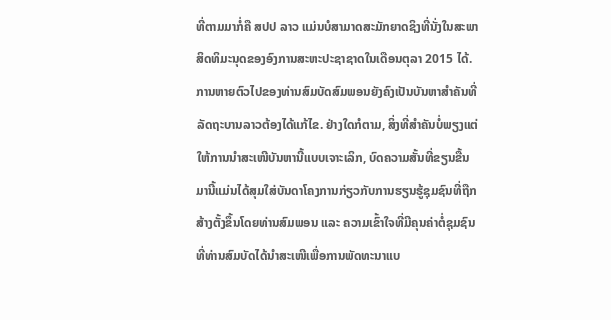ທີ່ຕາມມາກໍ່ຄື ສປປ ລາວ ແມ່ນບໍສາມາດສະມັກຍາດຊິງທີ່ນັ່ງໃນສະພາສິດທິມະນຸດຂອງອົງການສະຫະປະຊາຊາດໃນເດືອນຕຸລາ 2015 ໄດ້.
ການຫາຍຕົວໄປຂອງທ່ານສົມບັດສົມພອນຍັງຄົງເປັນບັນຫາສຳຄັນທີ່ລັດຖະບານລາວຕ້ອງໄດ້ແກ້ໄຂ. ຢ່າງໃດກໍຕາມ, ສິ່ງທີ່ສຳຄັນບໍ່ພຽງແຕ່ໃຫ້ການນຳສະເໜີບັນຫານີ້ແບບເຈາະເລິກ, ບົດຄວາມສັ້ນທີ່ຂຽນຂື້ນມານີ້ແມ່ນໄດ້ສຸມໃສ່ບັນດາໂຄງການກ່ຽວກັບການຮຽນຮູ້ຊຸມຊົນທີ່ຖືກສ້າງຕັ້ງຂຶ້ນໂດຍທ່ານສົມພອນ ແລະ ຄວາມເຂົ້າໃຈທີ່ມີຄຸນຄ່າຕໍ່ຊຸມຊົນທີ່ທ່ານສົມບັດໄດ້ນຳສະເໜີເພື່ອການພັດທະນາແບ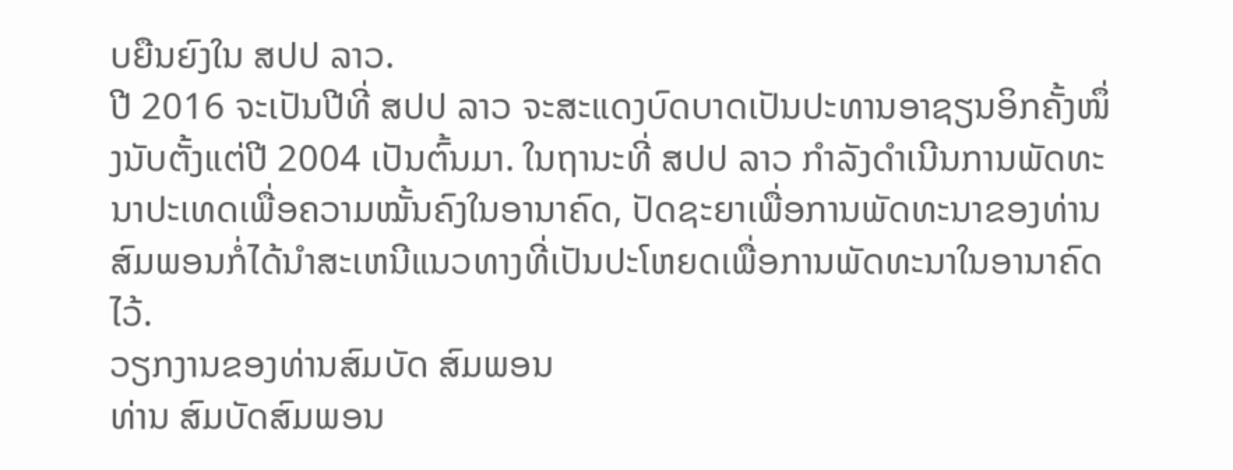ບຍືນຍົງໃນ ສປປ ລາວ.
ປີ 2016 ຈະເປັນປີທີ່ ສປປ ລາວ ຈະສະແດງບົດບາດເປັນປະທານອາຊຽນອິກຄັ້ງໜຶ່ງນັບຕັ້ງແຕ່ປີ 2004 ເປັນຕົ້ນມາ. ໃນຖານະທີ່ ສປປ ລາວ ກຳລັງດຳເນີນການພັດທະນາປະເທດເພື່ອຄວາມໝັ້ນຄົງໃນອານາຄົດ, ປັດຊະຍາເພື່ອການພັດທະນາຂອງທ່ານ ສົມພອນກໍ່ໄດ້ນຳສະເຫນີແນວທາງທີ່ເປັນປະໂຫຍດເພື່ອການພັດທະນາໃນອານາຄົດໄວ້.
ວຽກງານຂອງທ່ານສົມບັດ ສົມພອນ
ທ່ານ ສົມບັດສົມພອນ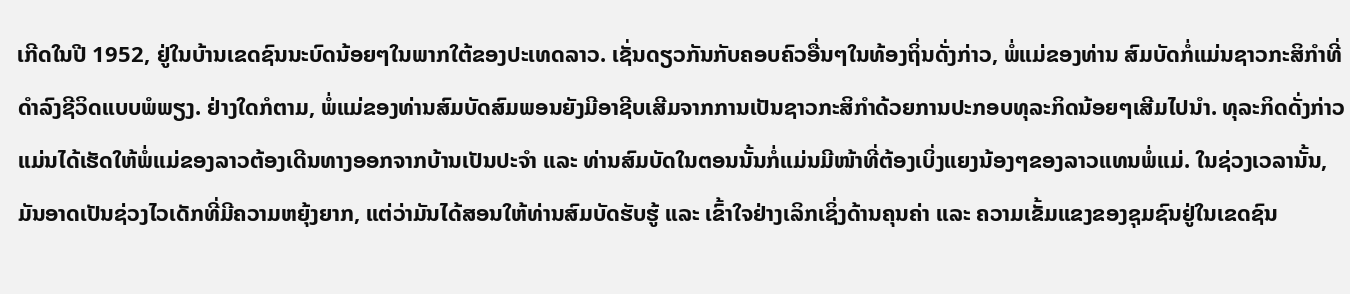ເກີດໃນປີ 1952, ຢູ່ໃນບ້ານເຂດຊົນນະບົດນ້ອຍໆໃນພາກໃຕ້ຂອງປະເທດລາວ. ເຊັ່ນດຽວກັນກັບຄອບຄົວອື່ນໆໃນທ້ອງຖິ່ນດັ່ງກ່າວ, ພໍ່ແມ່ຂອງທ່ານ ສົມບັດກໍ່ແມ່ນຊາວກະສິກຳທີ່ດຳລົງຊີວິດແບບພໍພຽງ. ຢ່າງໃດກໍຕາມ, ພໍ່ແມ່ຂອງທ່ານສົມບັດສົມພອນຍັງມີອາຊີບເສີມຈາກການເປັນຊາວກະສິກໍາດ້ວຍການປະກອບທຸລະກິດນ້ອຍໆເສີມໄປນຳ. ທຸລະກິດດັ່ງກ່າວແມ່ນໄດ້ເຮັດໃຫ້ພໍ່ແມ່ຂອງລາວຕ້ອງເດີນທາງອອກຈາກບ້ານເປັນປະຈຳ ແລະ ທ່ານສົມບັດໃນຕອນນັ້ນກໍ່ແມ່ນມີໜ້າທີ່ຕ້ອງເບິ່ງແຍງນ້ອງໆຂອງລາວແທນພໍ່ແມ່. ໃນຊ່ວງເວລານັ້ນ, ມັນອາດເປັນຊ່ວງໄວເດັກທີ່ມີຄວາມຫຍຸ້ງຍາກ, ແຕ່ວ່າມັນໄດ້ສອນໃຫ້ທ່ານສົມບັດຮັບຮູ້ ແລະ ເຂົ້າໃຈຢ່າງເລິກເຊິ່ງດ້ານຄຸນຄ່າ ແລະ ຄວາມເຂັ້ມແຂງຂອງຊຸມຊົນຢູ່ໃນເຂດຊົນ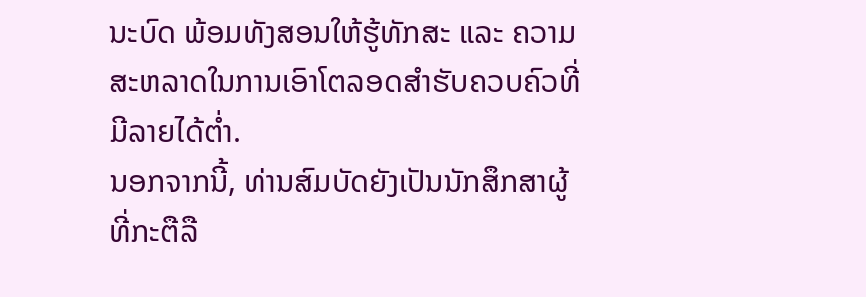ນະບົດ ພ້ອມທັງສອນໃຫ້ຮູ້ທັກສະ ແລະ ຄວາມສະຫລາດໃນການເອົາໂຕລອດສຳຮັບຄວບຄົວທີ່ມີລາຍໄດ້ຕ່ຳ.
ນອກຈາກນີ້, ທ່ານສົມບັດຍັງເປັນນັກສຶກສາຜູ້ທີ່ກະຕືລື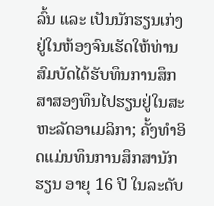ລົ້ນ ແລະ ເປັນນັກຮຽນເກ່ງຢູ່ໃນຫ້ອງຈົນເຮັດໃຫ້ທ່ານສົມບັດໄດ້ຮັບທຶນການສຶກສາສອງທຶນໄປຮຽນຢູ່ໃນສະຫະລັດອາເມລິກາ; ຄັ້ງທຳອິດແມ່ນທຶນການສຶກສານັກຮຽນ ອາຍຸ 16 ປີ ໃນລະດັບ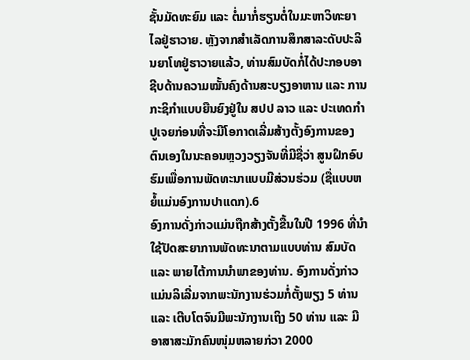ຊັ້ນມັດທະຍົມ ແລະ ຕໍ່ມາກໍ່ຮຽນຕໍ່ໃນມະຫາວິທະຍາໄລຢູ່ຮາວາຍ. ຫຼັງຈາກສຳເລັດການສຶກສາລະດັບປະລິນຍາໂທຢູ່ຮາວາຍແລ້ວ, ທ່ານສົມບັດກໍ່ໄດ້ປະກອບອາຊີບດ້ານຄວາມໝັ້ນຄົງດ້ານສະບຽງອາຫານ ແລະ ການກະຊິກຳແບບຍືນຍົງຢູ່ໃນ ສປປ ລາວ ແລະ ປະເທດກຳປູເຈຍກ່ອນທີ່ຈະມີໂອກາດເລີ່ມສ້າງຕັ້ງອົງການຂອງຕົນເອງໃນນະຄອນຫຼວງວຽງຈັນທີ່ມີຊື່ວ່າ ສູນຝຶກອົບຮົມເພື່ອການພັດທະນາແບບມີສ່ວນຮ່ວມ (ຊື່ແບບຫຍໍ້ແມ່ນອົງການປາແດກ).6
ອົງການດັ່ງກ່າວແມ່ນຖືກສ້າງຕັ້ງຂື້ນໃນປີ 1996 ທີ່ນຳໃຊ້ປັດສະຍາການພັດທະນາຕາມແບບທ່ານ ສົມບັດ ແລະ ພາຍໄຕ້ການນຳພາຂອງທ່ານ. ອົງການດັ່ງກ່າວແມ່ນລິເລີ່ມຈາກພະນັກງານຮ່ວມກໍ່ຕັ້ງພຽງ 5 ທ່ານ ແລະ ເຕີບໂຕຈົນມີພະນັກງານເຖິງ 50 ທ່ານ ແລະ ມີອາສາສະມັກຄົນໜຸ່ມຫລາຍກ່ວາ 2000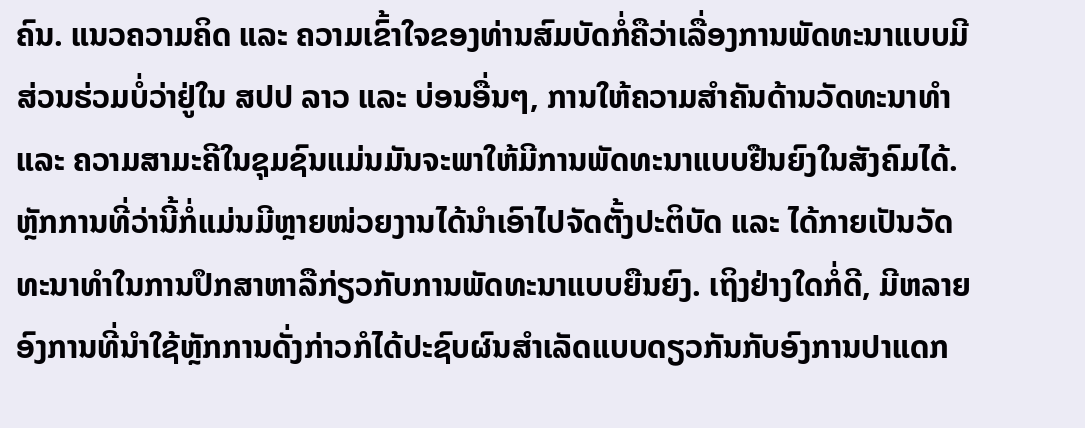ຄົນ. ແນວຄວາມຄິດ ແລະ ຄວາມເຂົ້າໃຈຂອງທ່ານສົມບັດກໍ່ຄືວ່າເລື່ອງການພັດທະນາແບບມີສ່ວນຮ່ວມບໍ່ວ່າຢູ່ໃນ ສປປ ລາວ ແລະ ບ່ອນອື່ນໆ, ການໃຫ້ຄວາມສຳຄັນດ້ານວັດທະນາທຳ ແລະ ຄວາມສາມະຄີໃນຊຸມຊົນແມ່ນມັນຈະພາໃຫ້ມີການພັດທະນາແບບຢືນຍົງໃນສັງຄົມໄດ້. ຫຼັກການທີ່ວ່ານີ້ກໍ່ແມ່ນມີຫຼາຍໜ່ວຍງານໄດ້ນຳເອົາໄປຈັດຕັ້ງປະຕິບັດ ແລະ ໄດ້ກາຍເປັນວັດທະນາທຳໃນການປຶກສາຫາລືກ່ຽວກັບການພັດທະນາແບບຍືນຍົງ. ເຖິງຢ່າງໃດກໍ່ດີ, ມີຫລາຍອົງການທີ່ນຳໃຊ້ຫຼັກການດັ່ງກ່າວກໍໄດ້ປະຊົບຜົນສຳເລັດແບບດຽວກັນກັບອົງການປາແດກ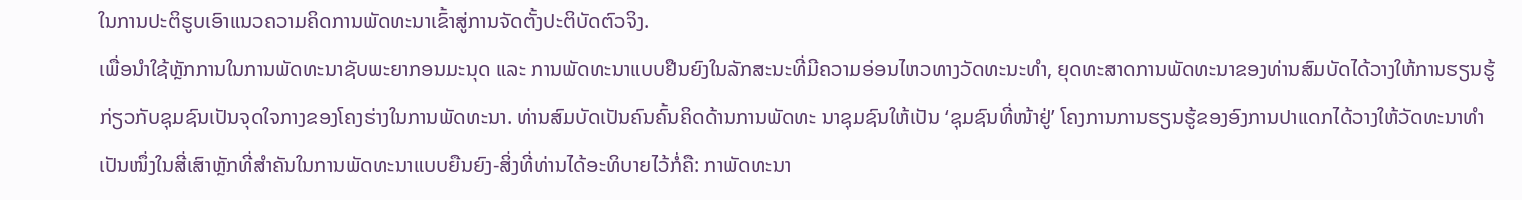ໃນການປະຕິຮູບເອົາແນວຄວາມຄິດການພັດທະນາເຂົ້າສູ່ການຈັດຕັ້ງປະຕິບັດຕົວຈິງ.
ເພື່ອນຳໃຊ້ຫຼັກການໃນການພັດທະນາຊັບພະຍາກອນມະນຸດ ແລະ ການພັດທະນາແບບຢືນຍົງໃນລັກສະນະທີ່ມີຄວາມອ່ອນໄຫວທາງວັດທະນະທຳ, ຍຸດທະສາດການພັດທະນາຂອງທ່ານສົມບັດໄດ້ວາງໃຫ້ການຮຽນຮູ້ກ່ຽວກັບຊຸມຊົນເປັນຈຸດໃຈກາງຂອງໂຄງຮ່າງໃນການພັດທະນາ. ທ່ານສົມບັດເປັນຄົນຄົ້ນຄິດດ້ານການພັດທະ ນາຊຸມຊົນໃຫ້ເປັນ ‘ຊຸມຊົນທີ່ໜ້າຢູ່’ ໂຄງການການຮຽນຮູ້ຂອງອົງການປາແດກໄດ້ວາງໃຫ້ວັດທະນາທຳເປັນໜຶ່ງໃນສີ່ເສົາຫຼັກທີ່ສຳຄັນໃນການພັດທະນາແບບຍືນຍົງ-ສິ່ງທີ່ທ່ານໄດ້ອະທິບາຍໄວ້ກໍ່ຄື: ກາພັດທະນາ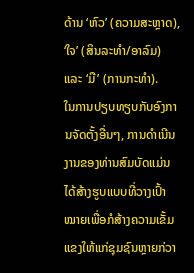ດ້ານ ‘ຫົວ’ (ຄວາມສະຫຼາດ), ‘ໃຈ’ (ສິນລະທຳ/ອາລົມ) ແລະ ‘ມື’ (ການກະທຳ).
ໃນການປຽບທຽບກັບອົງການຈັດຕັ້ງອື່ນໆ, ການດຳເນີນງານຂອງທ່ານສົມບັດແມ່ນໄດ້ສ້າງຮູບແບບທີ່ວາງເປົ້າໝາຍເພື່ອກໍສ້າງຄວາມເຂັ້ມແຂງໃຫ້ແກ່ຊຸມຊົນຫຼາຍກ່ວາ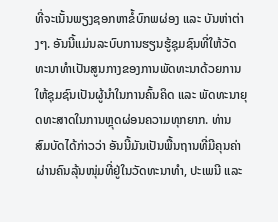ທີ່ຈະເນັ້ນພຽງຊອກຫາຂໍ້ບົກພຜ່ອງ ແລະ ບັນຫ່າຕ່າງໆ. ອັນນີ້ແມ່ນລະບົບການຮຽນຮູ້ຊຸມຊົນທີ່ໃຫ້ວັດທະນາທຳເປັນສູນກາງຂອງການພັດທະນາດ້ວຍການໃຫ້ຊຸມຊົນເປັນຜູ້ນຳໃນການຄົ້ນຄິດ ແລະ ພັດທະນາຍຸດທະສາດໃນການຫຼຸດຜ່ອນຄວາມທຸກຍາກ. ທ່ານ ສົມບັດໄດ້ກ່າວວ່າ ອັນນີ້ມັນເປັນພື້ນຖານທີ່ມີຄຸນຄ່າຜ່ານຄົນລຸ້ນໜຸ່ມທີ່ຢູ່ໃນວັດທະນາທຳ, ປະເພນີ ແລະ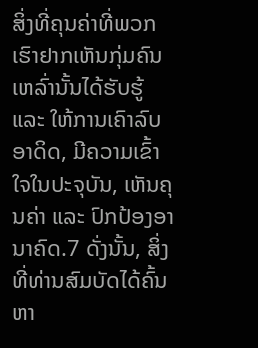ສິ່ງທີ່ຄຸນຄ່າທີ່ພວກເຮົາຢາກເຫັນກຸ່ມຄົນເຫລົ່ານັ້ນໄດ້ຮັບຮູ້ ແລະ ໃຫ້ການເຄົາລົບອາດິດ, ມີຄວາມເຂົ້າໃຈໃນປະຈຸບັນ, ເຫັນຄຸນຄ່າ ແລະ ປົກປ້ອງອານາຄົດ.7 ດັ່ງນັ້ນ, ສິ່ງທີ່ທ່ານສົມບັດໄດ້ຄົ້ນຫາ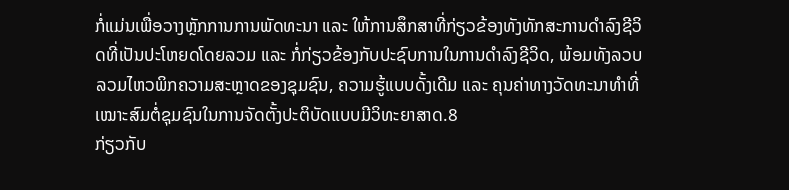ກໍ່ແມ່ນເພື່ອວາງຫຼັກການການພັດທະນາ ແລະ ໃຫ້ການສຶກສາທີ່ກ່ຽວຂ້ອງທັງທັກສະການດຳລົງຊີວິດທີ່ເປັນປະໂຫຍດໂດຍລວມ ແລະ ກໍ່ກ່ຽວຂ້ອງກັບປະຊົບການໃນການດຳລົງຊີວິດ, ພ້ອມທັງລວບລວມໄຫວພິກຄວາມສະຫຼາດຂອງຊຸມຊົນ, ຄວາມຮູ້ແບບດັ້ງເດີມ ແລະ ຄຸນຄ່າທາງວັດທະນາທຳທີ່ເໝາະສົມຕໍ່ຊຸມຊົນໃນການຈັດຕັ້ງປະຕິບັດແບບມີວິທະຍາສາດ.8
ກ່ຽວກັບ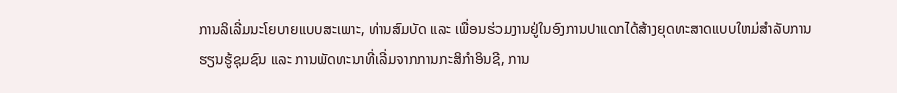ການລິເລີ່ມນະໂຍບາຍແບບສະເພາະ, ທ່ານສົມບັດ ແລະ ເພື່ອນຮ່ວມງານຢູ່ໃນອົງການປາແດກໄດ້ສ້າງຍຸດທະສາດແບບໃຫມ່ສຳລັບການຮຽນຮູ້ຊຸມຊົນ ແລະ ການພັດທະນາທີ່ເລີ່ມຈາກການກະສິກຳອິນຊີ, ການ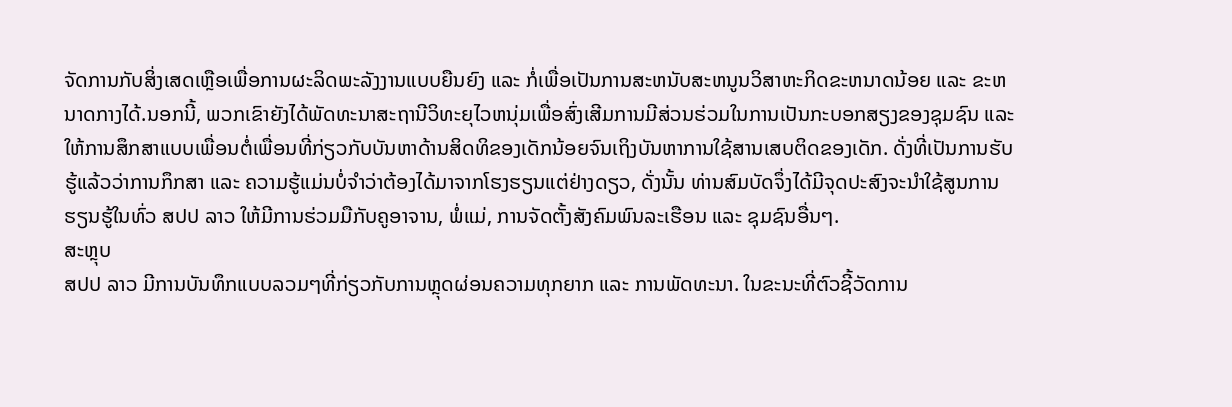ຈັດການກັບສິ່ງເສດເຫຼືອເພື່ອການຜະລິດພະລັງງານແບບຍືນຍົງ ແລະ ກໍ່ເພື່ອເປັນການສະຫນັບສະຫນູນວິສາຫະກິດຂະຫນາດນ້ອຍ ແລະ ຂະຫນາດກາງໄດ້.ນອກນີ້, ພວກເຂົາຍັງໄດ້ພັດທະນາສະຖານີວິທະຍຸໄວຫນຸ່ມເພື່ອສົ່ງເສີມການມີສ່ວນຮ່ວມໃນການເປັນກະບອກສຽງຂອງຊຸມຊົນ ແລະ ໃຫ້ການສຶກສາແບບເພື່ອນຕໍ່ເພື່ອນທີ່ກ່ຽວກັບບັນຫາດ້ານສິດທິຂອງເດັກນ້ອຍຈົນເຖິງບັນຫາການໃຊ້ສານເສບຕິດຂອງເດັກ. ດັ່ງທີ່ເປັນການຮັບຮູ້ແລ້ວວ່າການກຶກສາ ແລະ ຄວາມຮູ້ແມ່ນບໍ່ຈຳວ່າຕ້ອງໄດ້ມາຈາກໂຮງຮຽນແຕ່ຢ່າງດຽວ, ດັ່ງນັ້ນ ທ່ານສົມບັດຈຶ່ງໄດ້ມີຈຸດປະສົງຈະນຳໃຊ້ສູນການຮຽນຮູ້ໃນທົ່ວ ສປປ ລາວ ໃຫ້ມີການຮ່ວມມືກັບຄູອາຈານ, ພໍ່ແມ່, ການຈັດຕັ້ງສັງຄົມພົນລະເຮືອນ ແລະ ຊຸມຊົນອື່ນໆ.
ສະຫຼຸບ
ສປປ ລາວ ມີການບັນທຶກແບບລວມໆທີ່ກ່ຽວກັບການຫຼຸດຜ່ອນຄວາມທຸກຍາກ ແລະ ການພັດທະນາ. ໃນຂະນະທີ່ຕົວຊີ້ວັດການ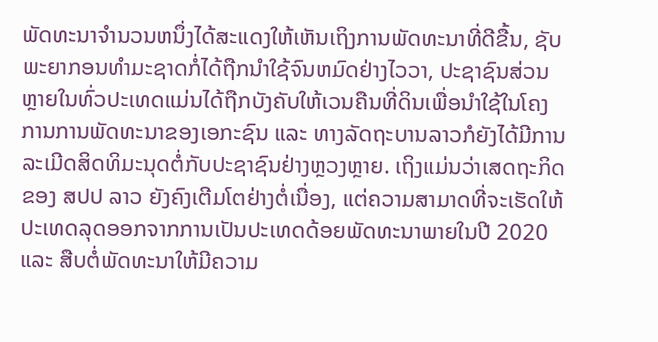ພັດທະນາຈຳນວນຫນຶ່ງໄດ້ສະແດງໃຫ້ເຫັນເຖິງການພັດທະນາທີ່ດີຂື້ນ, ຊັບພະຍາກອນທຳມະຊາດກໍ່ໄດ້ຖືກນຳໃຊ້ຈົນຫມົດຢ່າງໄວວາ, ປະຊາຊົນສ່ວນຫຼາຍໃນທົ່ວປະເທດແມ່ນໄດ້ຖືກບັງຄັບໃຫ້ເວນຄືນທີ່ດິນເພື່ອນຳໃຊ້ໃນໂຄງການການພັດທະນາຂອງເອກະຊົນ ແລະ ທາງລັດຖະບານລາວກໍຍັງໄດ້ມີການລະເມີດສິດທິມະນຸດຕໍ່ກັບປະຊາຊົນຢ່າງຫຼວງຫຼາຍ. ເຖິງແມ່ນວ່າເສດຖະກິດຂອງ ສປປ ລາວ ຍັງຄົງເຕີມໂຕຢ່າງຕໍ່ເນື່ອງ, ແຕ່ຄວາມສາມາດທີ່ຈະເຮັດໃຫ້ປະເທດລຸດອອກຈາກການເປັນປະເທດດ້ອຍພັດທະນາພາຍໃນປີ 2020 ແລະ ສືບຕໍ່ພັດທະນາໃຫ້ມີຄວາມ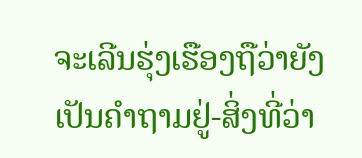ຈະເລີນຮຸ່ງເຮືອງຖືວ່າຍັງເປັນຄຳຖາມຢູ່-ສິ່ງທີ່ວ່າ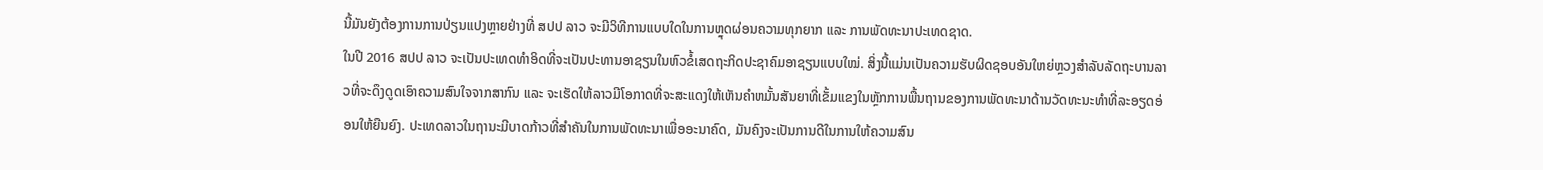ນີ້ມັນຍັງຕ້ອງການການປ່ຽນແປງຫຼາຍຢ່າງທີ່ ສປປ ລາວ ຈະມີວິທີການແບບໃດໃນການຫຼຸດຜ່ອນຄວາມທຸກຍາກ ແລະ ການພັດທະນາປະເທດຊາດ.
ໃນປີ 2016 ສປປ ລາວ ຈະເປັນປະເທດທຳອິດທີ່ຈະເປັນປະທານອາຊຽນໃນຫົວຂໍ້ເສດຖະກິດປະຊາຄົມອາຊຽນແບບໃໝ່. ສິ່ງນີ້ແມ່ນເປັນຄວາມຮັບຜິດຊອບອັນໃຫຍ່ຫຼວງສຳລັບລັດຖະບານລາວທີ່ຈະດຶງດູດເອົາຄວາມສົນໃຈຈາກສາກົນ ແລະ ຈະເຮັດໃຫ້ລາວມີໂອກາດທີ່ຈະສະແດງໃຫ້ເຫັນຄຳຫມັ້ນສັນຍາທີ່ເຂັ້ມແຂງໃນຫຼັກການພື້ນຖານຂອງການພັດທະນາດ້ານວັດທະນະທຳທີ່ລະອຽດອ່ອນໃຫ້ຍືນຍົງ. ປະເທດລາວໃນຖານະມີບາດກ້າວທີ່ສຳຄັນໃນການພັດທະນາເພື່ອອະນາຄົດ, ມັນຄົງຈະເປັນການດີໃນການໃຫ້ຄວາມສົນ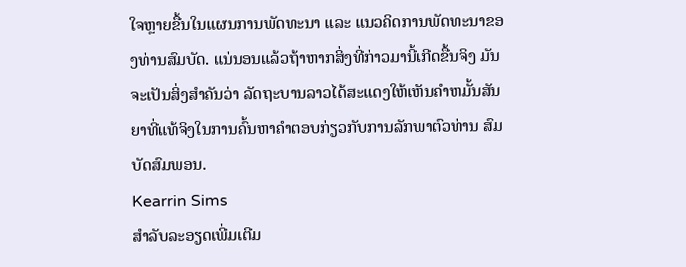ໃຈຫຼາຍຂື້ນໃນແຜນການພັດທະນາ ແລະ ແນວຄິດການພັດທະນາຂອງທ່ານສົມບັດ. ແນ່ນອນແລ້ວຖ້າຫາກສິ່ງທີ່ກ່າວມານີ້ເກີດຂື້ນຈິງ ມັນຈະເປັນສິ່ງສຳຄັນວ່າ ລັດຖະບານລາວໄດ້ສະແດງໃຫ້ເຫັນຄຳຫມັ້ນສັນຍາທີ່ແທ້ຈິງໃນການຄົ້ນຫາຄຳຕອບກ່ຽວກັບການລັກພາຕົວທ່ານ ສົມບັດສົມພອນ.
Kearrin Sims
ສຳລັບລະອຽດເພີ່ມເຕີມ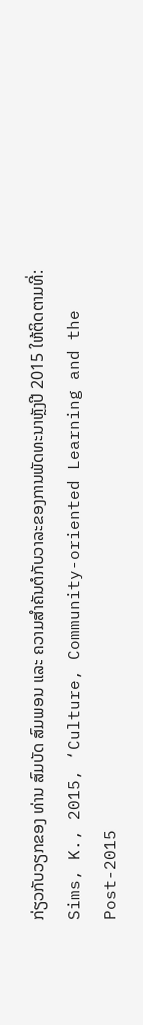ກ່ຽວກັບວຽກຂອງ ທ່ານ ສົມບັດ ສົມພອນ ແລະ ຄວາມສໍາຄັນຕໍກັບວາລະຂອງການພັດທະນາຫຼັງປີ 2015 ໃຫ້ຕິດຕາມທີ່: Sims, K., 2015, ‘Culture, Community-oriented Learning and the Post-2015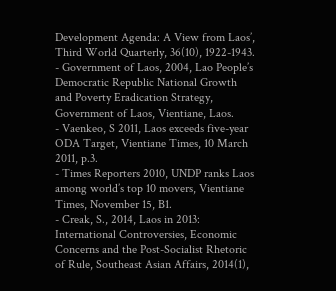Development Agenda: A View from Laos’, Third World Quarterly, 36(10), 1922-1943.
- Government of Laos, 2004, Lao People’s Democratic Republic National Growth and Poverty Eradication Strategy, Government of Laos, Vientiane, Laos.
- Vaenkeo, S 2011, Laos exceeds five-year ODA Target, Vientiane Times, 10 March 2011, p.3.
- Times Reporters 2010, UNDP ranks Laos among world’s top 10 movers, Vientiane Times, November 15, B1.
- Creak, S., 2014, Laos in 2013: International Controversies, Economic Concerns and the Post-Socialist Rhetoric of Rule, Southeast Asian Affairs, 2014(1),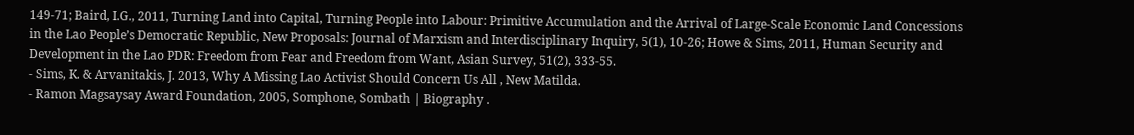149-71; Baird, I.G., 2011, Turning Land into Capital, Turning People into Labour: Primitive Accumulation and the Arrival of Large-Scale Economic Land Concessions in the Lao People’s Democratic Republic, New Proposals: Journal of Marxism and Interdisciplinary Inquiry, 5(1), 10-26; Howe & Sims, 2011, Human Security and Development in the Lao PDR: Freedom from Fear and Freedom from Want, Asian Survey, 51(2), 333-55.
- Sims, K. & Arvanitakis, J. 2013, Why A Missing Lao Activist Should Concern Us All , New Matilda.
- Ramon Magsaysay Award Foundation, 2005, Somphone, Sombath | Biography .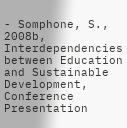- Somphone, S., 2008b, Interdependencies between Education and Sustainable Development, Conference Presentation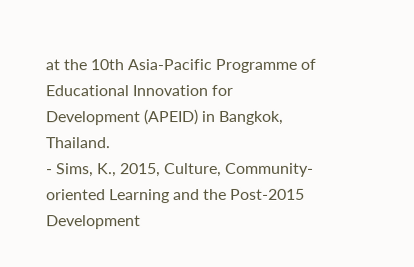at the 10th Asia-Pacific Programme of Educational Innovation for Development (APEID) in Bangkok, Thailand.
- Sims, K., 2015, Culture, Community-oriented Learning and the Post-2015 Development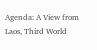Agenda: A View from Laos, Third World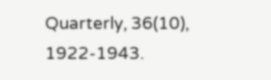Quarterly, 36(10), 1922-1943.